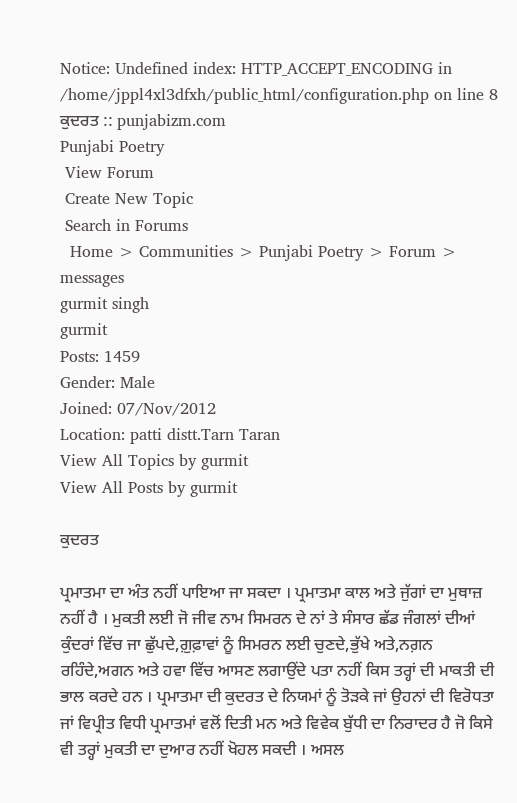Notice: Undefined index: HTTP_ACCEPT_ENCODING in /home/jppl4xl3dfxh/public_html/configuration.php on line 8
ਕੁਦਰਤ :: punjabizm.com
Punjabi Poetry
 View Forum
 Create New Topic
 Search in Forums
  Home > Communities > Punjabi Poetry > Forum > messages
gurmit singh
gurmit
Posts: 1459
Gender: Male
Joined: 07/Nov/2012
Location: patti distt.Tarn Taran
View All Topics by gurmit
View All Posts by gurmit

ਕੁਦਰਤ

ਪ੍ਰਮਾਤਮਾ ਦਾ ਅੰਤ ਨਹੀਂ ਪਾਇਆ ਜਾ ਸਕਦਾ । ਪ੍ਰਮਾਤਮਾ ਕਾਲ ਅਤੇ ਜੁੱਗਾਂ ਦਾ ਮੁਥਾਜ਼ ਨਹੀਂ ਹੈ । ਮੁਕਤੀ ਲਈ ਜੋ ਜੀਵ ਨਾਮ ਸਿਮਰਨ ਦੇ ਨਾਂ ਤੇ ਸੰਸਾਰ ਛੱਡ ਜੰਗਲਾਂ ਦੀਆਂ ਕੁੰਦਰਾਂ ਵਿੱਚ ਜਾ ਛੁੱਪਦੇ,ਗ਼ੁਫ਼ਾਵਾਂ ਨੂੰ ਸਿਮਰਨ ਲਈ ਚੁਣਦੇ,ਭੁੱਖੇ ਅਤੇ,ਨਗ਼ਨ ਰਹਿੰਦੇ,ਅਗਨ ਅਤੇ ਹਵਾ ਵਿੱਚ ਆਸਣ ਲਗਾਉਂਦੇ ਪਤਾ ਨਹੀਂ ਕਿਸ ਤਰ੍ਹਾਂ ਦੀ ਮਾਕਤੀ ਦੀ ਭਾਲ ਕਰਦੇ ਹਨ । ਪ੍ਰਮਾਤਮਾ ਦੀ ਕੁਦਰਤ ਦੇ ਨਿਯਮਾਂ ਨੂੰ ਤੋੜਕੇ ਜਾਂ ਉਹਨਾਂ ਦੀ ਵਿਰੋਧਤਾ ਜਾਂ ਵਿਪ੍ਰੀਤ ਵਿਧੀ ਪ੍ਰਮਾਤਮਾਂ ਵਲੋਂ ਦਿਤੀ ਮਨ ਅਤੇ ਵਿਵੇਕ ਬੁੱਧੀ ਦਾ ਨਿਰਾਦਰ ਹੈ ਜੋ ਕਿਸੇ ਵੀ ਤਰ੍ਹਾਂ ਮੁਕਤੀ ਦਾ ਦੁਆਰ ਨਹੀਂ ਖੋਹਲ ਸਕਦੀ । ਅਸਲ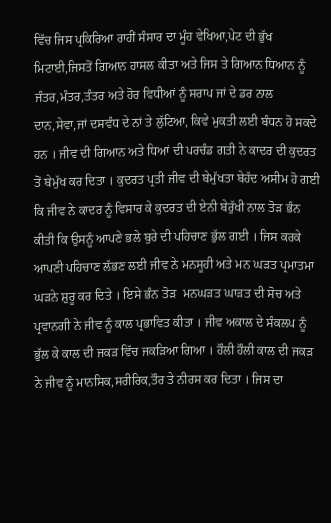ਵਿੱਚ ਜਿਸ ਪ੍ਰਕਿਰਿਆ ਰਾਹੀਂ ਸੰਸਾਰ ਦਾ ਮੂੰਹ ਵੇਖਿਆ,ਪੇਟ ਦੀ ਭੁੱਖ ਮਿਟਾਈ,ਜਿਸਤੋਂ ਗਿਆਨ ਹਾਸਲ ਕੀਤਾ ਅਤੇ ਜਿਸ ਤੇ ਗਿਆਨ ਧਿਆਨ ਨੂੰ ਜੰਤਰ,ਮੰਤਰ,ਤੰਤਰ ਅਤੇ ਹੋਰ ਵਿਧੀਆਂ ਨੂੰ ਸਰਾਪ ਜਾਂ ਦੇ ਡਰ ਨਾਲ ਦਾਨ,ਸੇਵਾ,ਜਾਂ ਦਸਵੰਧ ਦੇ ਨਾਂ ਤੇ ਲੁੱਟਿਆ, ਕਿਵੇ ਮੁਕਤੀ ਲਈ ਬੰਧਨ ਹੋ ਸਕਦੇ ਹਨ । ਜੀਵ ਦੀ ਗਿਆਨ ਅਤੇ ਧਿਆਂ ਦੀ ਪਰਚੰਡ ਗਤੀ ਨੇ ਕਾਦਰ ਦੀ ਕੁਦਰਤ ਤੋਂ ਬੇਮੁੱਖ ਕਰ ਦਿਤਾ । ਕੁਦਰਤ ਪ੍ਰਤੀ ਜੀਵ ਦੀ ਬੇਮੁੱਖਤਾ ਬੇਹੱਦ ਅਸੀਮ ਹੋ ਗਈ ਕਿ ਜੀਵ ਨੇ ਕਾਦਰ ਨੂੰ ਵਿਸਾਰ ਕੇ ਕੁਦਰਤ ਦੀ ਏਨੀ ਬੇਰੁੱਖੀ ਨਾਲ ਤੋੜ ਭੰਨ ਕੀਤੀ ਕਿ ਉਸਨੂੰ ਆਪਣੇ ਭਲੇ ਬੁਰੇ ਦੀ ਪਹਿਚਾਣ ਭੁੱਲ ਗਈ । ਜਿਸ ਕਰਕੇ ਆਪਣੀ ਪਹਿਚਾਣ ਲੱਭਣ ਲਈ ਜੀਵ ਨੇ ਮਨਸੂਹੀ ਅਤੇ ਮਨ ਘੜਤ ਪ੍ਰਮਾਤਮਾ ਘੜਨੇ ਸ਼ੁਰੂ ਕਰ ਦਿਤੇ । ਇਸੇ ਭੰਨ ਤੋੜ  ਮਨਘੜਤ ਘਾੜਤ ਦੀ ਸੋਚ ਅਤੇ ਪ੍ਰਵਾਨਗੀ ਨੇ ਜੀਵ ਨੂੰ ਕਾਲ ਪ੍ਰਭਾਵਿਤ ਕੀਤਾ । ਜੀਵ ਅਕਾਲ ਦੇ ਸੰਕਲਪ ਨੂੰ ਭੁੱਲ ਕੇ ਕਾਲ ਦੀ ਜਕੜ ਵਿੱਚ ਜਕੜਿਆ ਗਿਆ । ਹੌਲੀ ਹੌਲੀ ਕਾਲ ਦੀ ਜਕੜ ਨੇ ਜੀਵ ਨੂੰ ਮਾਨਸਿਕ,ਸਰੀਰਿਕ,ਤੌਰ ਤੇ ਨੀਰਸ ਕਰ ਦਿਤਾ । ਜਿਸ ਦਾ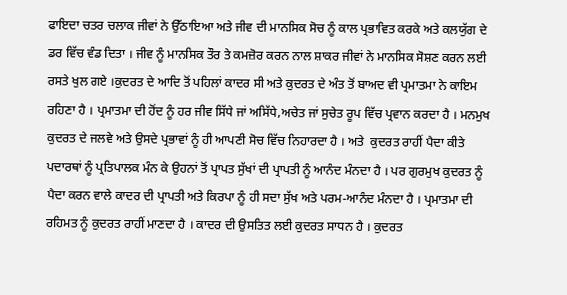ਫਾਇਦਾ ਚਤਰ ਚਲਾਕ ਜੀਵਾਂ ਨੇ ਉੱਠਾਇਆ ਅਤੇ ਜੀਵ ਦੀ ਮਾਨਸਿਕ ਸੋਚ ਨੂੰ ਕਾਲ ਪ੍ਰਭਾਵਿਤ ਕਰਕੇ ਅਤੇ ਕਲਯੁੱਗ ਦੇ ਡਰ ਵਿੱਚ ਵੰਡ ਦਿਤਾ । ਜੀਵ ਨੂੰ ਮਾਨਸਿਕ ਤੌਰ ਤੇ ਕਮਜ਼ੋਰ ਕਰਨ ਨਾਲ ਸ਼ਾਕਰ ਜੀਵਾਂ ਨੇ ਮਾਨਸਿਕ ਸੋਸ਼ਣ ਕਰਨ ਲਈ ਰਸਤੇ ਖੁਲ ਗਏ ।ਕੁਦਰਤ ਦੇ ਆਦਿ ਤੋਂ ਪਹਿਲਾਂ ਕਾਦਰ ਸੀ ਅਤੇ ਕੁਦਰਤ ਦੇ ਅੰਤ ਤੋਂ ਬਾਅਦ ਵੀ ਪ੍ਰਮਾਤਮਾ ਨੇ ਕਾਇਮ ਰਹਿਣਾ ਹੈ । ਪ੍ਰਮਾਤਮਾ ਦੀ ਹੋਂਦ ਨੂੰ ਹਰ ਜੀਵ ਸਿੱਧੇ ਜਾਂ ਅਸਿੱਧੇ,ਅਚੇਤ ਜਾਂ ਸੁਚੇਤ ਰੂਪ ਵਿੱਚ ਪ੍ਰਵਾਨ ਕਰਦਾ ਹੈ । ਮਨਮੁਖ ਕੁਦਰਤ ਦੇ ਜਲਵੇ ਅਤੇ ਉਸਦੇ ਪ੍ਰਭਾਵਾਂ ਨੂੰ ਹੀ ਆਪਣੀ ਸੋਚ ਵਿੱਚ ਨਿਹਾਰਦਾ ਹੈ । ਅਤੇ  ਕੁਦਰਤ ਰਾਹੀਂ ਪੈਦਾ ਕੀਤੇ ਪਦਾਰਥਾਂ ਨੂੰ ਪ੍ਰਤਿਪਾਲਕ ਮੰਨ ਕੇ ਉਹਨਾਂ ਤੋਂ ਪ੍ਰਾਪਤ ਸੁੱਖਾਂ ਦੀ ਪ੍ਰਾਪਤੀ ਨੂੰ ਆਨੰਦ ਮੰਨਦਾ ਹੈ । ਪਰ ਗੁਰਮੁਖ ਕੁਦਰਤ ਨੂੰ ਪੈਦਾ ਕਰਨ ਵਾਲੇ ਕਾਦਰ ਦੀ ਪ੍ਰਾਪਤੀ ਅਤੇ ਕਿਰਪਾ ਨੂੰ ਹੀ ਸਦਾ ਸੁੱਖ ਅਤੇ ਪਰਮ-ਆਨੰਦ ਮੰਨਦਾ ਹੈ । ਪ੍ਰਮਾਤਮਾ ਦੀ ਰਹਿਮਤ ਨੂੰ ਕੁਦਰਤ ਰਾਹੀਂ ਮਾਣਦਾ ਹੈ । ਕਾਦਰ ਦੀ ਉਸਤਿਤ ਲਈ ਕੁਦਰਤ ਸਾਧਨ ਹੈ । ਕੁਦਰਤ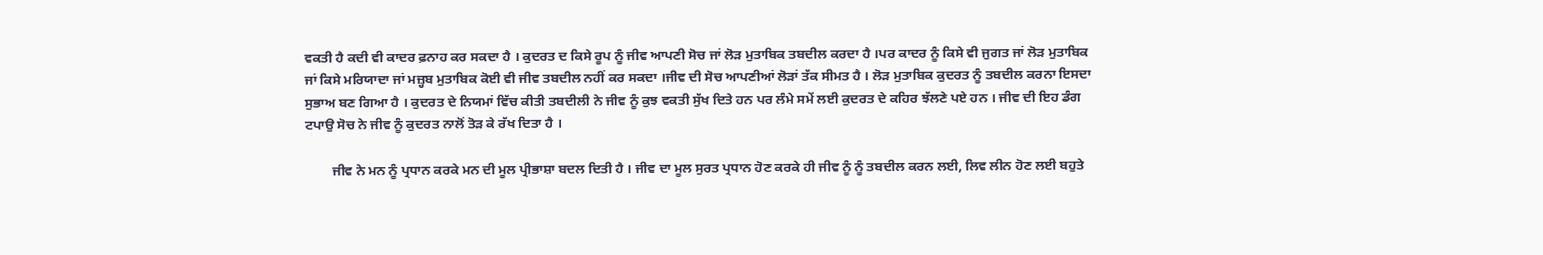ਵਕਤੀ ਹੈ ਕਦੀ ਵੀ ਕਾਦਰ ਫ਼ਨਾਹ ਕਰ ਸਕਦਾ ਹੈ । ਕੁਦਰਤ ਦ ਕਿਸੇ ਰੂਪ ਨੂੰ ਜੀਵ ਆਪਣੀ ਸੋਚ ਜਾਂ ਲੋੜ ਮੁਤਾਬਿਕ ਤਬਦੀਲ ਕਰਦਾ ਹੈ ।ਪਰ ਕਾਦਰ ਨੂੰ ਕਿਸੇ ਵੀ ਜੁਗਤ ਜਾਂ ਲੋੜ ਮੁਤਾਬਿਕ ਜਾਂ ਕਿਸੇ ਮਰਿਯਾਦਾ ਜਾਂ ਮਜ਼੍ਹਬ ਮੁਤਾਬਿਕ ਕੋਈ ਵੀ ਜੀਵ ਤਬਦੀਲ ਨਹੀਂ ਕਰ ਸਕਦਾ ।ਜੀਵ ਦੀ ਸੋਚ ਆਪਣੀਆਂ ਲੋੜਾਂ ਤੱਕ ਸੀਮਤ ਹੈ । ਲੋੜ ਮੁਤਾਬਿਕ ਕੁਦਰਤ ਨੂੰ ਤਬਦੀਲ ਕਰਨਾ ਇਸਦਾ ਸੁਭਾਅ ਬਣ ਗਿਆ ਹੈ । ਕੁਦਰਤ ਦੇ ਨਿਯਮਾਂ ਵਿੱਚ ਕੀਤੀ ਤਬਦੀਲੀ ਨੇ ਜੀਵ ਨੂੰ ਕੁਝ ਵਕਤੀ ਸੁੱਖ ਦਿਤੇ ਹਨ ਪਰ ਲੰਮੇ ਸਮੇਂ ਲਈ ਕੁਦਰਤ ਦੇ ਕਹਿਰ ਝੱਲਣੇ ਪਏ ਹਨ । ਜੀਵ ਦੀ ਇਹ ਡੰਗ ਟਪਾਉ ਸੋਚ ਨੇ ਜੀਵ ਨੂੰ ਕੁਦਰਤ ਨਾਲੋਂ ਤੋੜ ਕੇ ਰੱਖ ਦਿਤਾ ਹੈ ।

        ਜੀਵ ਨੇ ਮਨ ਨੂੰ ਪ੍ਰਧਾਨ ਕਰਕੇ ਮਨ ਦੀ ਮੂਲ ਪ੍ਰੀਭਾਸ਼ਾ ਬਦਲ ਦਿਤੀ ਹੈ । ਜੀਵ ਦਾ ਮੂਲ ਸੁਰਤ ਪ੍ਰਧਾਨ ਹੋਣ ਕਰਕੇ ਹੀ ਜੀਵ ਨੂੰ ਨੂੰ ਤਬਦੀਲ ਕਰਨ ਲਈ, ਲਿਵ ਲੀਨ ਹੋਣ ਲਈ ਬਹੁਤੇ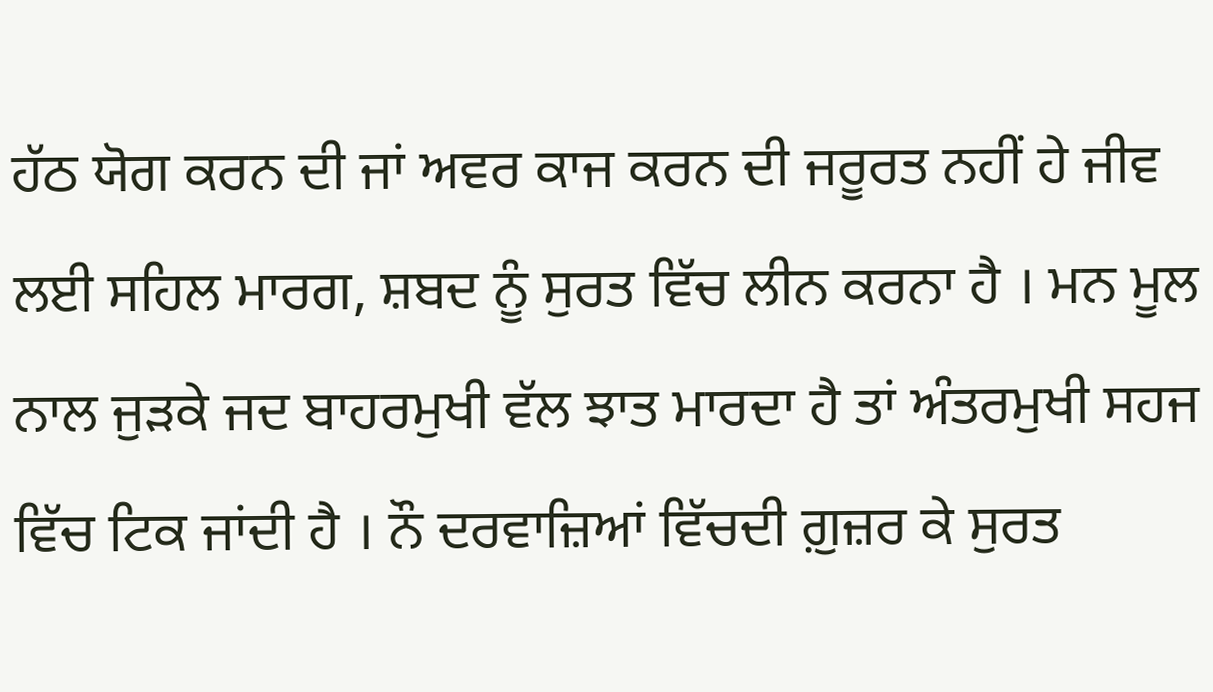ਹੱਠ ਯੋਗ ਕਰਨ ਦੀ ਜਾਂ ਅਵਰ ਕਾਜ ਕਰਨ ਦੀ ਜਰੂਰਤ ਨਹੀਂ ਹੇ ਜੀਵ ਲਈ ਸਹਿਲ ਮਾਰਗ, ਸ਼ਬਦ ਨੂੰ ਸੁਰਤ ਵਿੱਚ ਲੀਨ ਕਰਨਾ ਹੈ । ਮਨ ਮੂਲ ਨਾਲ ਜੁੜਕੇ ਜਦ ਬਾਹਰਮੁਖੀ ਵੱਲ ਝਾਤ ਮਾਰਦਾ ਹੈ ਤਾਂ ਅੰਤਰਮੁਖੀ ਸਹਜ ਵਿੱਚ ਟਿਕ ਜਾਂਦੀ ਹੈ । ਨੌ ਦਰਵਾਜ਼ਿਆਂ ਵਿੱਚਦੀ ਗ਼ੁਜ਼ਰ ਕੇ ਸੁਰਤ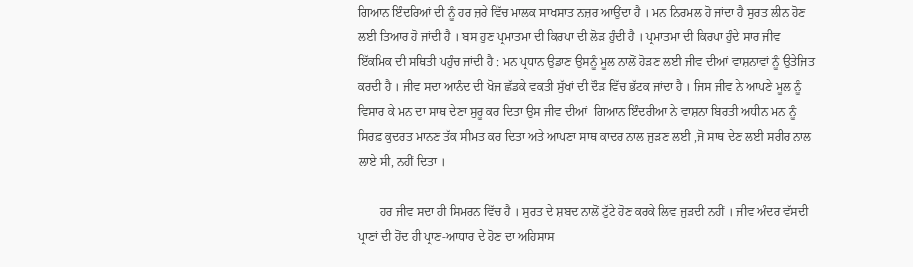ਗਿਆਨ ਇੰਦਰਿਆਂ ਦੀ ਨੂੰ ਹਰ ਜ਼ਰੇ ਵਿੱਚ ਮਾਲਕ ਸਾਖਸਾਤ ਨਜ਼ਰ ਆਉਂਦਾ ਹੈ । ਮਨ ਨਿਰਮਲ ਹੋ ਜਾਂਦਾ ਹੈ ਸੁਰਤ ਲੀਨ ਹੋਣ ਲਈ ਤਿਆਰ ਹੋ ਜਾਂਦੀ ਹੈ । ਬਸ ਹੁਣ ਪ੍ਰਮਾਤਮਾ ਦੀ ਕਿਰਪਾ ਦੀ ਲੋੜ ਹੁੰਦੀ ਹੈ । ਪ੍ਰਮਾਤਮਾ ਦੀ ਕਿਰਪਾ ਹੁੰਦੇ ਸਾਰ ਜੀਵ ਇੱਕਮਿਕ ਦੀ ਸਥਿਤੀ ਪਹੁੰਚ ਜਾਂਦੀ ਹੈ : ਮਨ ਪ੍ਰਧਾਨ ਉਡਾਣ ਉਸਨੂੰ ਮੂਲ ਨਾਲੋਂ ਹੋੜਣ ਲਈ ਜੀਵ ਦੀਆਂ ਵਾਸ਼ਨਾਵਾਂ ਨੂੰ ਉਤੇਜਿਤ ਕਰਦੀ ਹੈ । ਜੀਵ ਸਦਾ ਆਨੰਦ ਦੀ ਖੋਜ ਛੱਡਕੇ ਵਕਤੀ ਸੁੱਖਾਂ ਦੀ ਦੌੜ ਵਿੱਚ ਭੱਟਕ ਜਾਂਦਾ ਹੈ । ਜਿਸ ਜੀਵ ਨੇ ਆਪਣੇ ਮੂਲ ਨੂੰ ਵਿਸਾਰ ਕੇ ਮਨ ਦਾ ਸਾਥ ਦੇਣਾ ਸੁਰੂ ਕਰ ਦਿਤਾ ਉਸ ਜੀਵ ਦੀਆਂ  ਗਿਆਨ ਇੰਦਰੀਆ ਨੇ ਵਾਸ਼ਨਾ ਬਿਰਤੀ ਅਧੀਨ ਮਨ ਨੂੰ ਸਿਰਫ਼ ਕੁਦਰਤ ਮਾਨਣ ਤੱਕ ਸੀਮਤ ਕਰ ਦਿਤਾ ਅਤੇ ਆਪਣਾ ਸਾਥ ਕਾਦਰ ਨਾਲ ਜੁੜਣ ਲਈ ,ਜੋ ਸਾਥ ਦੇਣ ਲਈ ਸਰੀਰ ਨਾਲ ਲਾਏ ਸੀ, ਨਹੀਂ ਦਿਤਾ ।

       ਹਰ ਜੀਵ ਸਦਾ ਹੀ ਸਿਮਰਨ ਵਿੱਚ ਹੈ । ਸੁਰਤ ਦੇ ਸ਼ਬਦ ਨਾਲੋਂ ਟੁੱਟੇ ਹੋਣ ਕਰਕੇ ਲਿਵ ਜੁੜਦੀ ਨਹੀਂ । ਜੀਵ ਅੰਦਰ ਵੱਸਦੀ ਪ੍ਰਾਣਾਂ ਦੀ ਹੋਂਦ ਹੀ ਪ੍ਰਾਣ-ਆਧਾਰ ਦੇ ਹੋਣ ਦਾ ਅਹਿਸਾਸ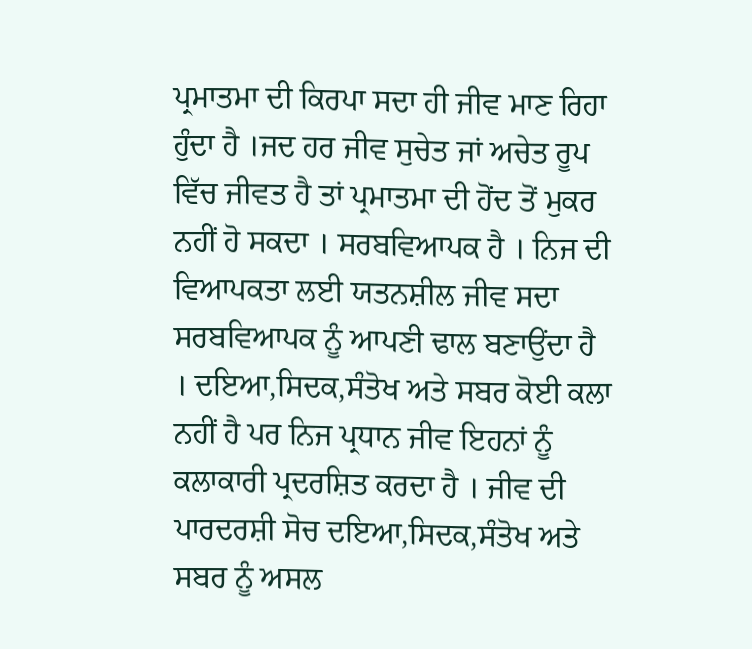ਪ੍ਰਮਾਤਮਾ ਦੀ ਕਿਰਪਾ ਸਦਾ ਹੀ ਜੀਵ ਮਾਣ ਰਿਹਾ ਹੁੰਦਾ ਹੈ ।ਜਦ ਹਰ ਜੀਵ ਸੁਚੇਤ ਜਾਂ ਅਚੇਤ ਰੂਪ ਵਿੱਚ ਜੀਵਤ ਹੈ ਤਾਂ ਪ੍ਰਮਾਤਮਾ ਦੀ ਹੋਂਦ ਤੋਂ ਮੁਕਰ ਨਹੀਂ ਹੋ ਸਕਦਾ । ਸਰਬਵਿਆਪਕ ਹੈ । ਨਿਜ ਦੀ ਵਿਆਪਕਤਾ ਲਈ ਯਤਨਸ਼ੀਲ ਜੀਵ ਸਦਾ ਸਰਬਵਿਆਪਕ ਨੂੰ ਆਪਣੀ ਢਾਲ ਬਣਾਉਂਦਾ ਹੈ । ਦਇਆ,ਸਿਦਕ,ਸੰਤੋਖ ਅਤੇ ਸਬਰ ਕੋਈ ਕਲਾ ਨਹੀਂ ਹੈ ਪਰ ਨਿਜ ਪ੍ਰਧਾਨ ਜੀਵ ਇਹਨਾਂ ਨੂੰ ਕਲਾਕਾਰੀ ਪ੍ਰਦਰਸ਼ਿਤ ਕਰਦਾ ਹੈ । ਜੀਵ ਦੀ ਪਾਰਦਰਸ਼ੀ ਸੋਚ ਦਇਆ,ਸਿਦਕ,ਸੰਤੋਖ ਅਤੇ ਸਬਰ ਨੂੰ ਅਸਲ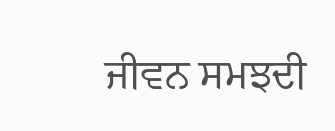ਜੀਵਨ ਸਮਝਦੀ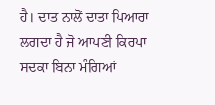ਹੈ। ਦਾਤ ਨਾਲੋਂ ਦਾਤਾ ਪਿਆਰਾ ਲਗਦਾ ਹੈ ਜੋ ਆਪਣੀ ਕਿਰਪਾ ਸਦਕਾ ਬਿਨਾ ਮੰਗਿਆਂ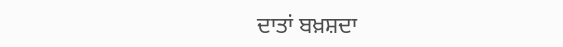ਦਾਤਾਂ ਬਖ਼ਸ਼ਦਾ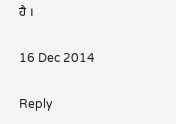ਹੈ ।

16 Dec 2014

Reply